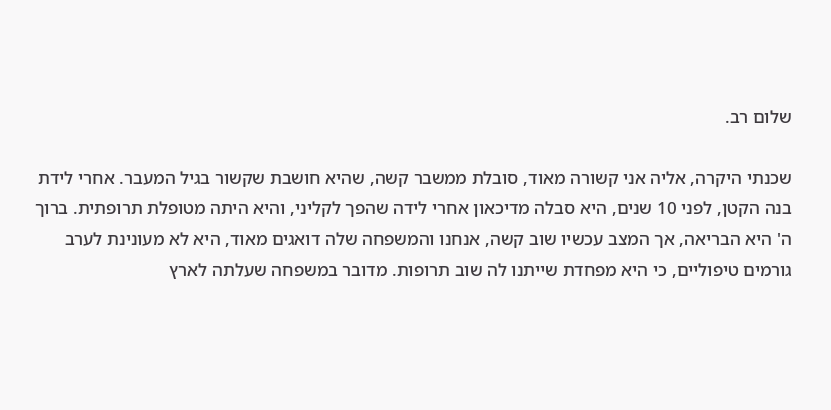שלום רב.

שכנתי היקרה, אליה אני קשורה מאוד, סובלת ממשבר קשה, שהיא חושבת שקשור בגיל המעבר. אחרי לידת בנה הקטן, לפני 10 שנים, היא סבלה מדיכאון אחרי לידה שהפך לקליני, והיא היתה מטופלת תרופתית. ברוך ה' היא הבריאה, אך המצב עכשיו שוב קשה, אנחנו והמשפחה שלה דואגים מאוד, היא לא מעונינת לערב גורמים טיפוליים, כי היא מפחדת שייתנו לה שוב תרופות. מדובר במשפחה שעלתה לארץ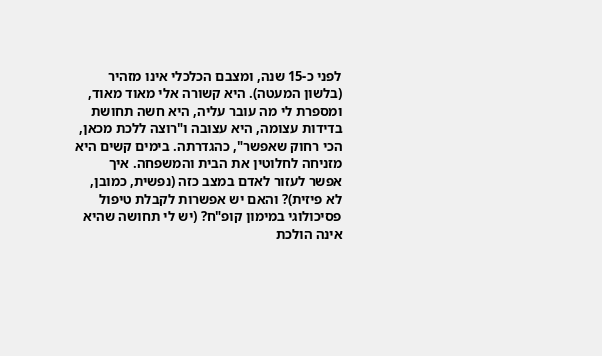לפני כ-15 שנה, ומצבם הכלכלי אינו מזהיר (בלשון המעטה). היא קשורה אלי מאוד מאוד, ומספרת לי מה עובר עליה, היא חשה תחושת בדידות עצומה, היא עצובה ו"רוצה ללכת מכאן, הכי רחוק שאפשר", כהגדרתה. בימים קשים היא מזניחה לחלוטין את הבית והמשפחה. איך אפשר לעזור לאדם במצב כזה (נפשית, כמובן, לא פיזית)? והאם יש אפשרות לקבלת טיפול פסיכולוגי במימון קופ"ח? (יש לי תחושה שהיא אינה הולכת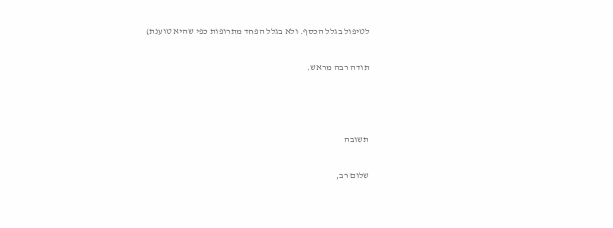לטיפול בגלל הכסף. ולא בגלל הפחד מתרופות כפי שהיא טוענת)

תודה רבה מראש.



תשובה

שלום רב,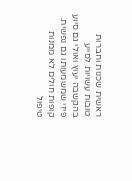ראשית שכנות וחברות טובות עשויות לסייע בהקשבה יעוץ ואולי גם סיוע פיזי שמשמעותו גם נפשית. קופות חולים לא ממנות טיפול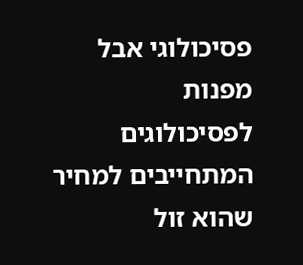פסיכולוגי אבל מפנות לפסיכולוגים המתחייבים למחיר שהוא זול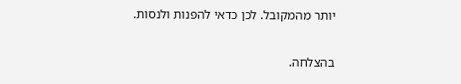יותר מהמקובל. לכן כדאי להפנות ולנסות.

בהצלחה.